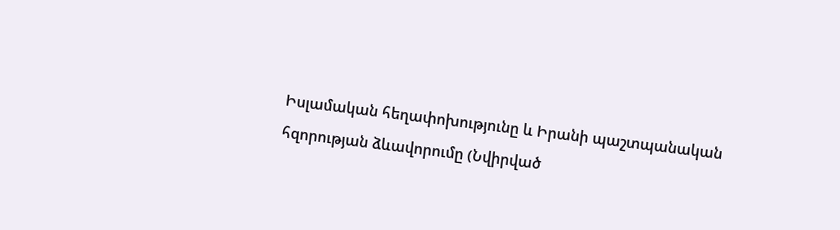Իսլամական հեղափոխությունը և Իրանի պաշտպանական հզորության ձևավորումը (Նվիրված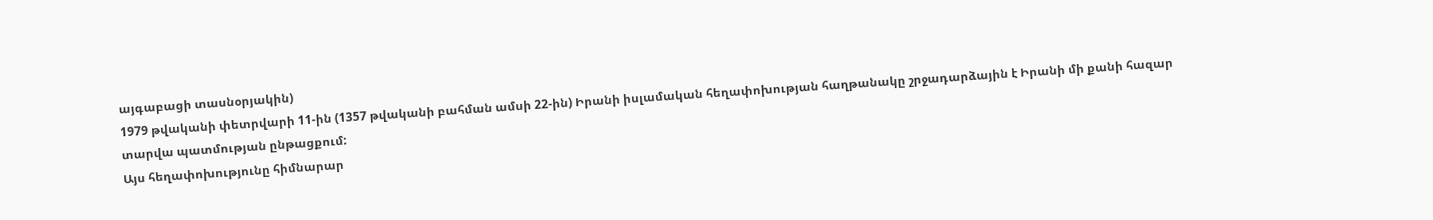այգաբացի տասնօրյակին)
1979 թվականի փետրվարի 11-ին (1357 թվականի բահման ամսի 22-ին) Իրանի իսլամական հեղափոխության հաղթանակը շրջադարձային է Իրանի մի քանի հազար տարվա պատմության ընթացքում:
Այս հեղափոխությունը հիմնարար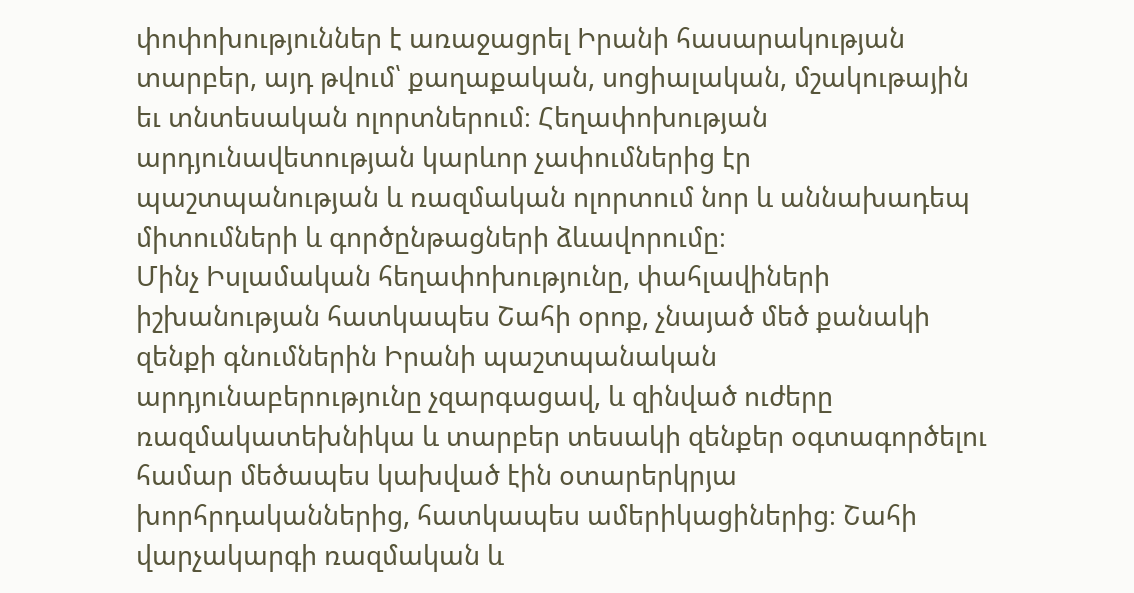փոփոխություններ է առաջացրել Իրանի հասարակության տարբեր, այդ թվում՝ քաղաքական, սոցիալական, մշակութային եւ տնտեսական ոլորտներում։ Հեղափոխության արդյունավետության կարևոր չափումներից էր պաշտպանության և ռազմական ոլորտում նոր և աննախադեպ միտումների և գործընթացների ձևավորումը։
Մինչ Իսլամական հեղափոխությունը, փահլավիների իշխանության հատկապես Շահի օրոք, չնայած մեծ քանակի զենքի գնումներին Իրանի պաշտպանական արդյունաբերությունը չզարգացավ, և զինված ուժերը ռազմակատեխնիկա և տարբեր տեսակի զենքեր օգտագործելու համար մեծապես կախված էին օտարերկրյա խորհրդականներից, հատկապես ամերիկացիներից։ Շահի վարչակարգի ռազմական և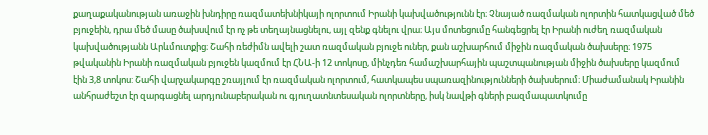քաղաքականության առաջին խնդիրը ռազմատեխնիկայի ոլորտում Իրանի կախվածությունն էր։ Չնայած ռազմական ոլորտին հատկացված մեծ բյուջեին, դրա մեծ մասը ծախսվում էր ոչ թե տեղայնացնելու, այլ զենք գնելու վրա։ Այս մոտեցումը հանգեցրել էր Իրանի ուժեղ ռազմական կախվածությանն Արևմուտքից։ Շահի ռեժիմն ավելի շատ ռազմական բյուջե ուներ, քան աշխարհում միջին ռազմական ծախսերը։ 1975 թվականին Իրանի ռազմական բյուջեն կազմում էր ՀՆԱ-ի 12 տոկոսը, մինչդեռ համաշխարհային պաշտպանության միջին ծախսերը կազմում էին 3,8 տոկոս: Շահի վարչակարգը շռայլում էր ռազմական ոլորտում, հատկապես սպառազինությունների ծախսերում։ Միաժամանակ Իրանին անհրաժեշտ էր զարգացնել արդյունաբերական ու գյուղատնտեսական ոլորտները, իսկ նավթի գների բազմապատկումը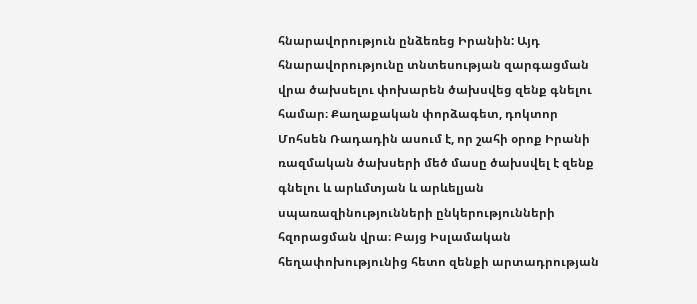հնարավորություն ընձեռեց Իրանին: Այդ հնարավորությունը տնտեսության զարգացման վրա ծախսելու փոխարեն ծախսվեց զենք գնելու համար։ Քաղաքական փորձագետ, դոկտոր Մոհսեն Ռադադին ասում է, որ շահի օրոք Իրանի ռազմական ծախսերի մեծ մասը ծախսվել է զենք գնելու և արևմտյան և արևելյան սպառազինությունների ընկերությունների հզորացման վրա։ Բայց Իսլամական հեղափոխությունից հետո զենքի արտադրության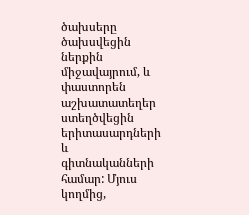ծախսերը ծախսվեցին ներքին միջավայրում, և փաստորեն աշխատատեղեր ստեղծվեցին երիտասարդների և գիտնականների համար: Մյուս կողմից,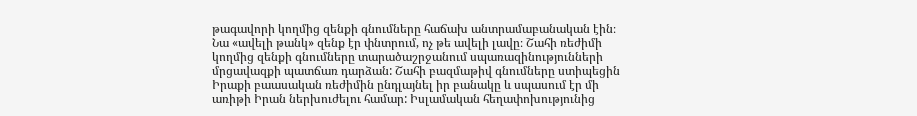թագավորի կողմից զենքի գնումները հաճախ անտրամաբանական էին։ Նա «ավելի թանկ» զենք էր փնտրում, ոչ թե ավելի լավը։ Շահի ռեժիմի կողմից զենքի գնումները տարածաշրջանում սպառազինությունների մրցավազքի պատճառ դարձան: Շահի բազմաթիվ գնումները ստիպեցին Իրաքի բաասական ռեժիմին ընդլայնել իր բանակը և սպասում էր մի առիթի Իրան ներխուժելու համար: Իսլամական հեղափոխությունից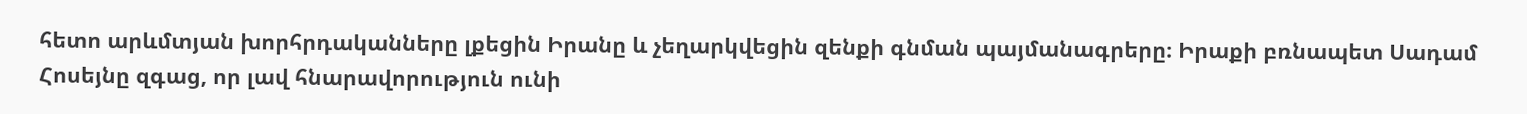հետո արևմտյան խորհրդականները լքեցին Իրանը և չեղարկվեցին զենքի գնման պայմանագրերը։ Իրաքի բռնապետ Սադամ Հոսեյնը զգաց, որ լավ հնարավորություն ունի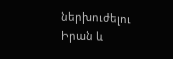ներխուժելու Իրան և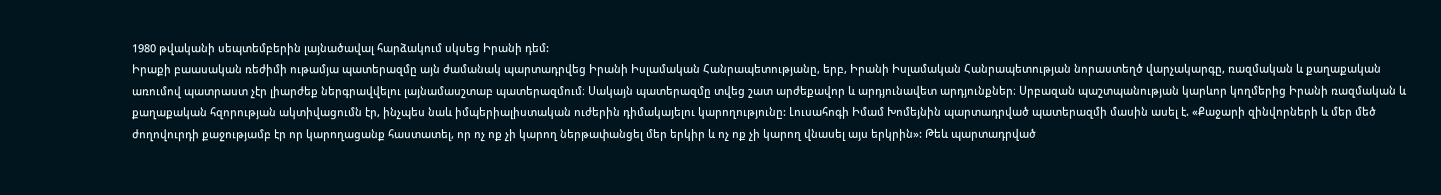1980 թվականի սեպտեմբերին լայնածավալ հարձակում սկսեց Իրանի դեմ:
Իրաքի բաասական ռեժիմի ութամյա պատերազմը այն ժամանակ պարտադրվեց Իրանի Իսլամական Հանրապետությանը, երբ, Իրանի Իսլամական Հանրապետության նորաստեղծ վարչակարգը, ռազմական և քաղաքական առումով պատրաստ չէր լիարժեք ներգրավվելու լայնամասշտաբ պատերազմում։ Սակայն պատերազմը տվեց շատ արժեքավոր և արդյունավետ արդյունքներ։ Սրբազան պաշտպանության կարևոր կողմերից Իրանի ռազմական և քաղաքական հզորության ակտիվացումն էր, ինչպես նաև իմպերիալիստական ուժերին դիմակայելու կարողությունը: Լուսահոգի Իմամ Խոմեյնին պարտադրված պատերազմի մասին ասել է. «Քաջարի զինվորների և մեր մեծ ժողովուրդի քաջությամբ էր որ կարողացանք հաստատել, որ ոչ ոք չի կարող ներթափանցել մեր երկիր և ոչ ոք չի կարող վնասել այս երկրին»: Թեև պարտադրված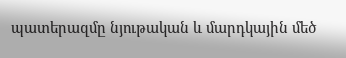պատերազմը նյութական և մարդկային մեծ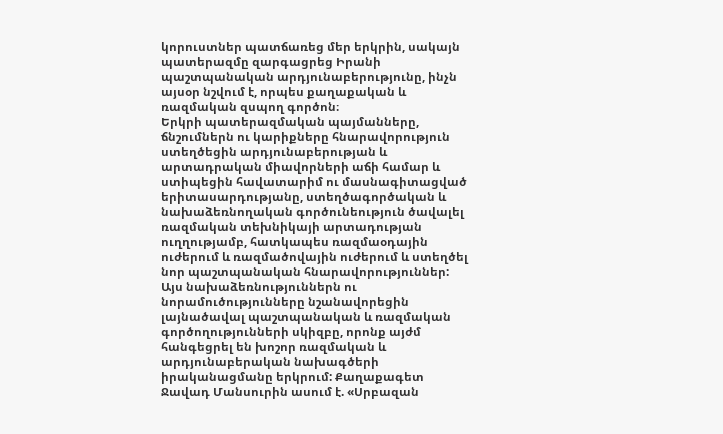կորուստներ պատճառեց մեր երկրին, սակայն պատերազմը զարգացրեց Իրանի պաշտպանական արդյունաբերությունը, ինչն այսօր նշվում է, որպես քաղաքական և ռազմական զսպող գործոն։
Երկրի պատերազմական պայմանները, ճնշումներն ու կարիքները հնարավորություն ստեղծեցին արդյունաբերության և արտադրական միավորների աճի համար և ստիպեցին հավատարիմ ու մասնագիտացված երիտասարդությանը, ստեղծագործական և նախաձեռնողական գործունեություն ծավալել ռազմական տեխնիկայի արտադության ուղղությամբ, հատկապես ռազմաօդային ուժերում և ռազմածովային ուժերում և ստեղծել նոր պաշտպանական հնարավորություններ: Այս նախաձեռնություններն ու նորամուծությունները նշանավորեցին լայնածավալ պաշտպանական և ռազմական գործողությունների սկիզբը, որոնք այժմ հանգեցրել են խոշոր ռազմական և արդյունաբերական նախագծերի իրականացմանը երկրում: Քաղաքագետ Ջավադ Մանսուրին ասում է. «Սրբազան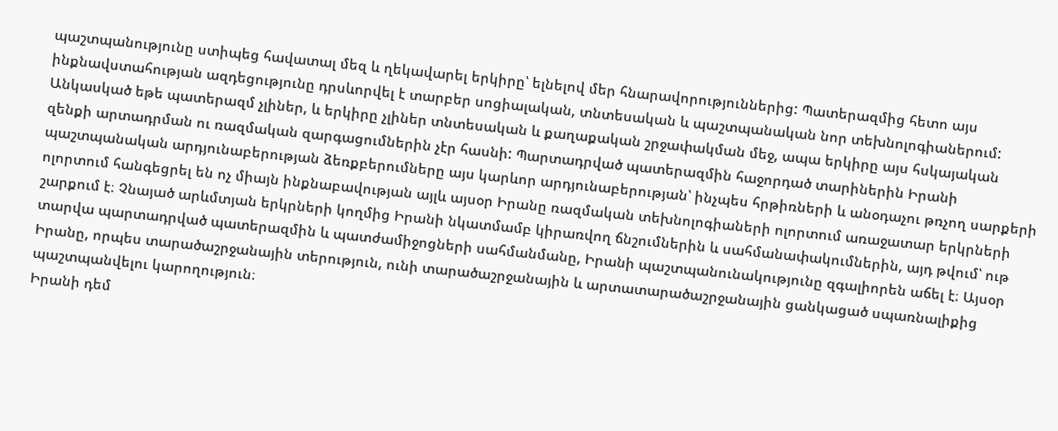պաշտպանությունը ստիպեց հավատալ մեզ և ղեկավարել երկիրը՝ ելնելով մեր հնարավորություններից: Պատերազմից հետո այս ինքնավստահության ազդեցությունը դրսևորվել է տարբեր սոցիալական, տնտեսական և պաշտպանական նոր տեխնոլոգիաներում:
Անկասկած եթե պատերազմ չլիներ, և երկիրը չլիներ տնտեսական և քաղաքական շրջափակման մեջ, ապա երկիրը այս հսկայական զենքի արտադրման ու ռազմական զարգացումներին չէր հասնի: Պարտադրված պատերազմին հաջորդած տարիներին Իրանի պաշտպանական արդյունաբերության ձեռքբերումները այս կարևոր արդյունաբերության՝ ինչպես հրթիռների և անօդաչու թռչող սարքերի ոլորտում հանգեցրել են ոչ միայն ինքնաբավության այլև այսօր Իրանը ռազմական տեխնոլոգիաների ոլորտում առաջատար երկրների շարքում է։ Չնայած արևմտյան երկրների կողմից Իրանի նկատմամբ կիրառվող ճնշումներին և սահմանափակումներին, այդ թվում՝ ութ տարվա պարտադրված պատերազմին և պատժամիջոցների սահմանմանը, Իրանի պաշտպանունակությունը զգալիորեն աճել է։ Այսօր Իրանը, որպես տարածաշրջանային տերություն, ունի տարածաշրջանային և արտատարածաշրջանային ցանկացած սպառնալիքից պաշտպանվելու կարողություն։
Իրանի դեմ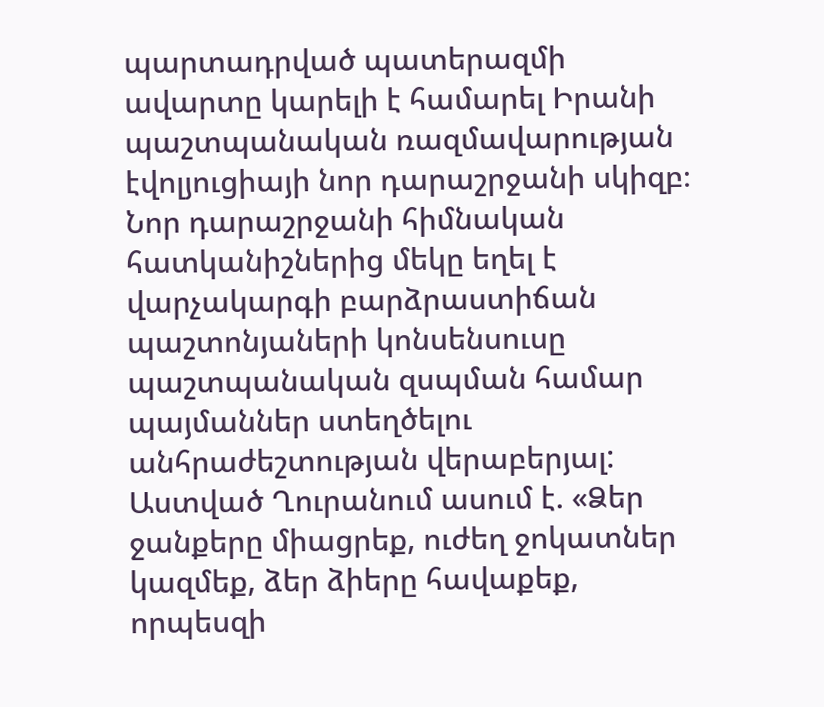պարտադրված պատերազմի ավարտը կարելի է համարել Իրանի պաշտպանական ռազմավարության էվոլյուցիայի նոր դարաշրջանի սկիզբ։ Նոր դարաշրջանի հիմնական հատկանիշներից մեկը եղել է վարչակարգի բարձրաստիճան պաշտոնյաների կոնսենսուսը պաշտպանական զսպման համար պայմաններ ստեղծելու անհրաժեշտության վերաբերյալ: Աստված Ղուրանում ասում է. «Ձեր ջանքերը միացրեք, ուժեղ ջոկատներ կազմեք, ձեր ձիերը հավաքեք, որպեսզի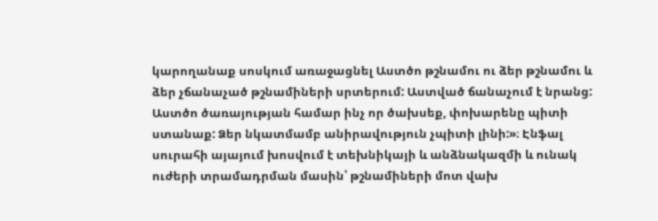կարողանաք սոսկում առաջացնել Աստծո թշնամու ու ձեր թշնամու և ձեր չճանաչած թշնամիների սրտերում: Աստված ճանաչում է նրանց: Աստծո ծառայության համար ինչ որ ծախսեք, փոխարենը պիտի ստանաք: Ձեր նկատմամբ անիրավություն չպիտի լինի:»։ Էնֆալ սուրահի այայում խոսվում է տեխնիկայի և անձնակազմի և ունակ ուժերի տրամադրման մասին՝ թշնամիների մոտ վախ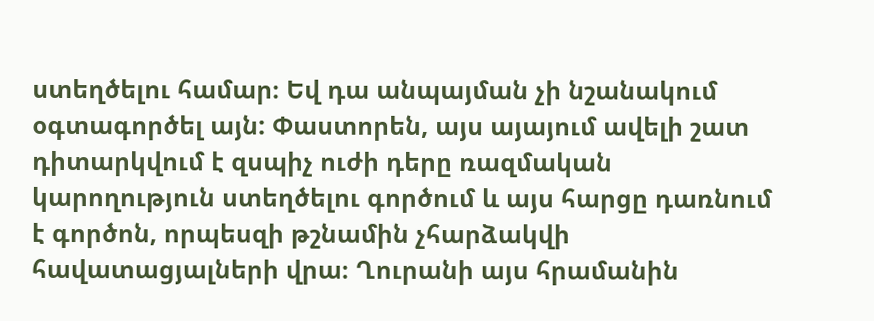ստեղծելու համար։ Եվ դա անպայման չի նշանակում օգտագործել այն: Փաստորեն, այս այայում ավելի շատ դիտարկվում է զսպիչ ուժի դերը ռազմական կարողություն ստեղծելու գործում և այս հարցը դառնում է գործոն, որպեսզի թշնամին չհարձակվի հավատացյալների վրա։ Ղուրանի այս հրամանին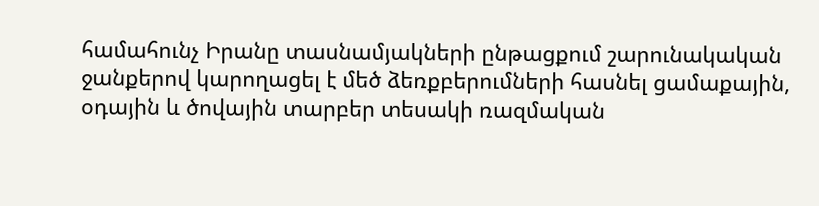համահունչ Իրանը տասնամյակների ընթացքում շարունակական ջանքերով կարողացել է մեծ ձեռքբերումների հասնել ցամաքային, օդային և ծովային տարբեր տեսակի ռազմական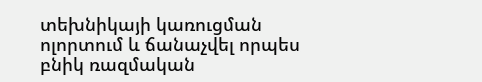տեխնիկայի կառուցման ոլորտում և ճանաչվել որպես բնիկ ռազմական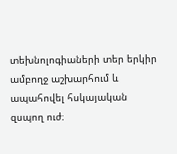տեխնոլոգիաների տեր երկիր ամբողջ աշխարհում և ապահովել հսկայական զսպող ուժ։